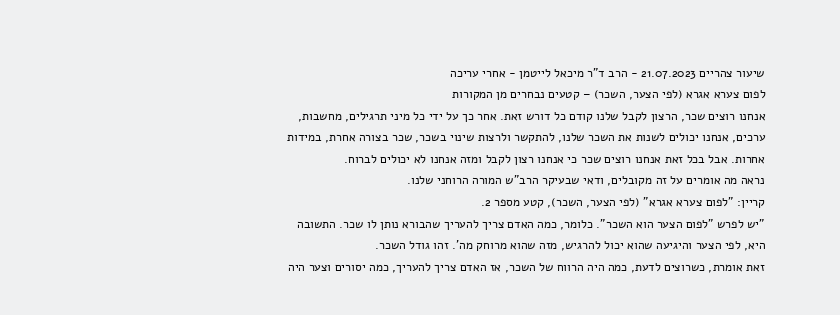שיעור צהריים 21.07.2023 - הרב ד"ר מיכאל לייטמן - אחרי עריכה
לפום צערא אגרא (לפי הצער, השכר) – קטעים נבחרים מן המקורות
אנחנו רוצים שכר, הרצון לקבל שלנו קודם כל דורש זאת. אחר כך על ידי כל מיני תרגילים, מחשבות, ערכים, אנחנו יכולים לשנות את השכר שלנו, להתקשר ולרצות שינוי בשכר, שכר בצורה אחרת, במידות אחרות. אבל בכל זאת אנחנו רוצים שכר כי אנחנו רצון לקבל ומזה אנחנו לא יכולים לברוח.
נראה מה אומרים על זה מקובלים, ודאי שבעיקר הרב"ש המורה הרוחני שלנו.
קריין: "לפום צערא אגרא" (לפי הצער, השכר), קטע מספר 2.
"יש לפרש "לפום הצער הוא השכר". כלומר, כמה האדם צריך להעריך שהבורא נותן לו שכר. התשובה היא, לפי הצער והיגיעה שהוא יכול להרגיש, מזה שהוא מרוחק מה'. זהו גודל השכר.
זאת אומרת, כשרוצים לדעת, כמה היה הרווח של השכר, אז האדם צריך להעריך, כמה יסורים וצער היה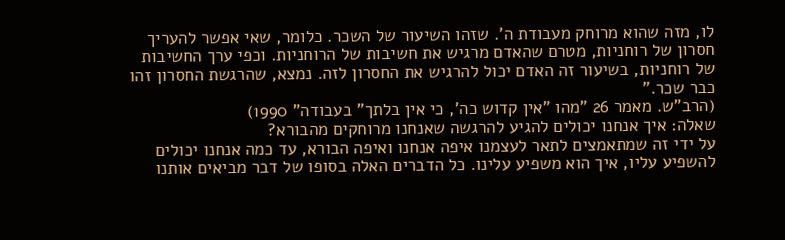לו, מזה שהוא מרוחק מעבודת ה'. שזהו השיעור של השכר. כלומר, שאי אפשר להעריך חסרון של רוחניות, מטרם שהאדם מרגיש את חשיבות של הרוחניות. וכפי ערך החשיבות של רוחניות, בשיעור זה האדם יכול להרגיש את החסרון לזה. נמצא, שהרגשת החסרון זהו כבר שכר."
(הרב"ש. מאמר 26 "מהו "אין קדוש כה', כי אין בלתך" בעבודה" 1990)
שאלה: איך אנחנו יכולים להגיע להרגשה שאנחנו מרוחקים מהבורא?
על ידי זה שמתאמצים לתאר לעצמנו איפה אנחנו ואיפה הבורא, עד כמה אנחנו יכולים להשפיע עליו, איך הוא משפיע עלינו. כל הדברים האלה בסופו של דבר מביאים אותנו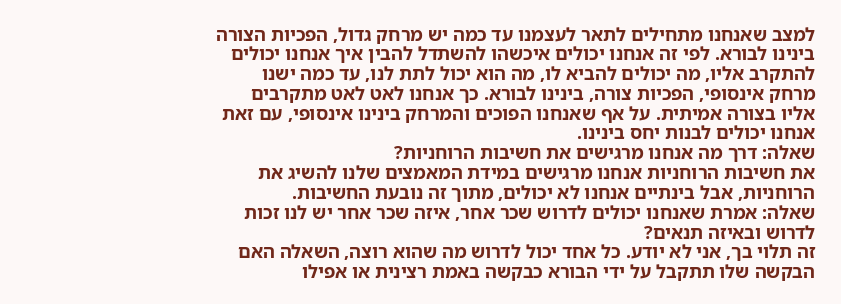למצב שאנחנו מתחילים לתאר לעצמנו עד כמה יש מרחק גדול, הפכיות הצורה בינינו לבורא. לפי זה אנחנו יכולים איכשהו להשתדל להבין איך אנחנו יכולים להתקרב אליו, מה יכולים להביא לו, מה הוא יכול לתת לנו, עד כמה ישנו מרחק אינסופי, הפכיות צורה, בינינו לבורא. כך אנחנו לאט לאט מתקרבים אליו בצורה אמיתית. על אף שאנחנו הפוכים והמרחק בינינו אינסופי, עם זאת אנחנו יכולים לבנות יחס בינינו.
שאלה: דרך מה אנחנו מרגישים את חשיבות הרוחניות?
את חשיבות הרוחניות אנחנו מרגישים במידת המאמצים שלנו להשיג את הרוחניות, אבל בינתיים אנחנו לא יכולים, מתוך זה נובעת החשיבות.
שאלה: אמרת שאנחנו יכולים לדרוש שכר אחר, איזה שכר אחר יש לנו זכות לדרוש ובאיזה תנאים?
זה תלוי בך, אני לא יודע. כל אחד יכול לדרוש מה שהוא רוצה, השאלה האם הבקשה שלו תתקבל על ידי הבורא כבקשה באמת רצינית או אפילו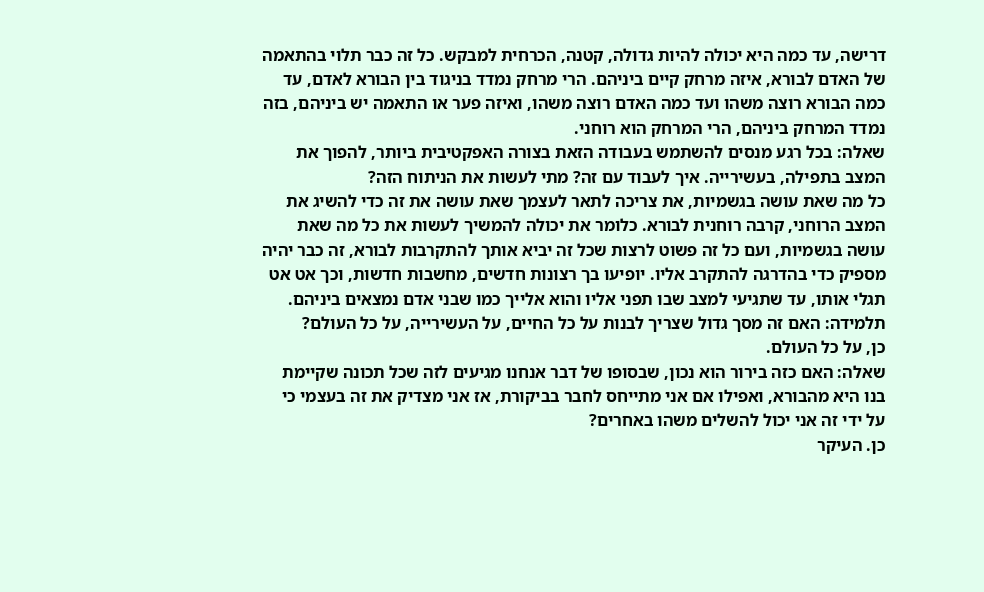דרישה, עד כמה היא יכולה להיות גדולה, קטנה, הכרחית למבקש. כל זה כבר תלוי בהתאמה של האדם לבורא, איזה מרחק קיים ביניהם. הרי מרחק נמדד בניגוד בין הבורא לאדם, עד כמה הבורא רוצה משהו ועד כמה האדם רוצה משהו, ואיזה פער או התאמה יש ביניהם, בזה נמדד המרחק ביניהם, הרי המרחק הוא רוחני.
שאלה: בכל רגע מנסים להשתמש בעבודה הזאת בצורה האפקטיבית ביותר, להפוך את המצב בתפילה, בעשירייה. איך לעבוד עם זה? מתי לעשות את הניתוח הזה?
כל מה שאת עושה בגשמיות, את צריכה לתאר לעצמך שאת עושה את זה כדי להשיג את המצב הרוחני, קרבה רוחנית לבורא. כלומר את יכולה להמשיך לעשות את כל מה שאת עושה בגשמיות, ועם כל זה פשוט לרצות שכל זה יביא אותך להתקרבות לבורא, זה כבר יהיה מספיק כדי בהדרגה להתקרב אליו. יופיעו בך רצונות חדשים, מחשבות חדשות, וכך אט אט תגלי אותו, עד שתגיעי למצב שבו תפני אליו והוא אלייך כמו שבני אדם נמצאים ביניהם.
תלמידה: האם זה מסך גדול שצריך לבנות על כל החיים, על העשירייה, על כל העולם?
כן, על כל העולם.
שאלה: האם כזה בירור הוא נכון, שבסופו של דבר אנחנו מגיעים לזה שכל תכונה שקיימת בנו היא מהבורא, ואפילו אם אני מתייחס לחבר בביקורת, אז אני מצדיק את זה בעצמי כי על ידי זה אני יכול להשלים משהו באחרים?
כן. העיקר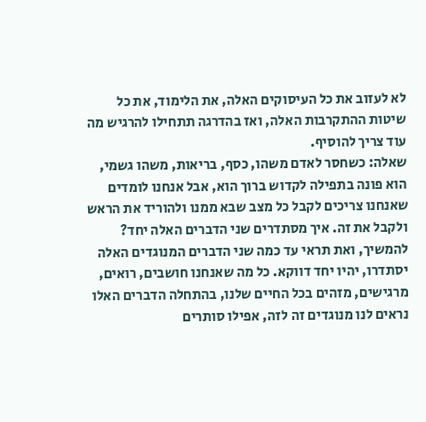לא לעזוב את כל העיסוקים האלה, את הלימוד, את כל שיטות ההתקרבות האלה, ואז בהדרגה תתחילו להרגיש מה עוד צריך להוסיף.
שאלה: כשחסר לאדם משהו, כסף, בריאות, משהו גשמי, הוא פונה בתפילה לקדוש ברוך הוא, אבל אנחנו לומדים שאנחנו צריכים לקבל כל מצב שבא ממנו ולהוריד את הראש ולקבל את זה. איך מסתדרים שני הדברים האלה יחד?
להמשיך, ואת תראי עד כמה שני הדברים המנוגדים האלה יסתדרו, יהיו יחד דווקא. כל מה שאנחנו חושבים, רואים, מרגישים, מזהים בכל החיים שלנו, בהתחלה הדברים האלו נראים לנו מנוגדים זה לזה, אפילו סותרים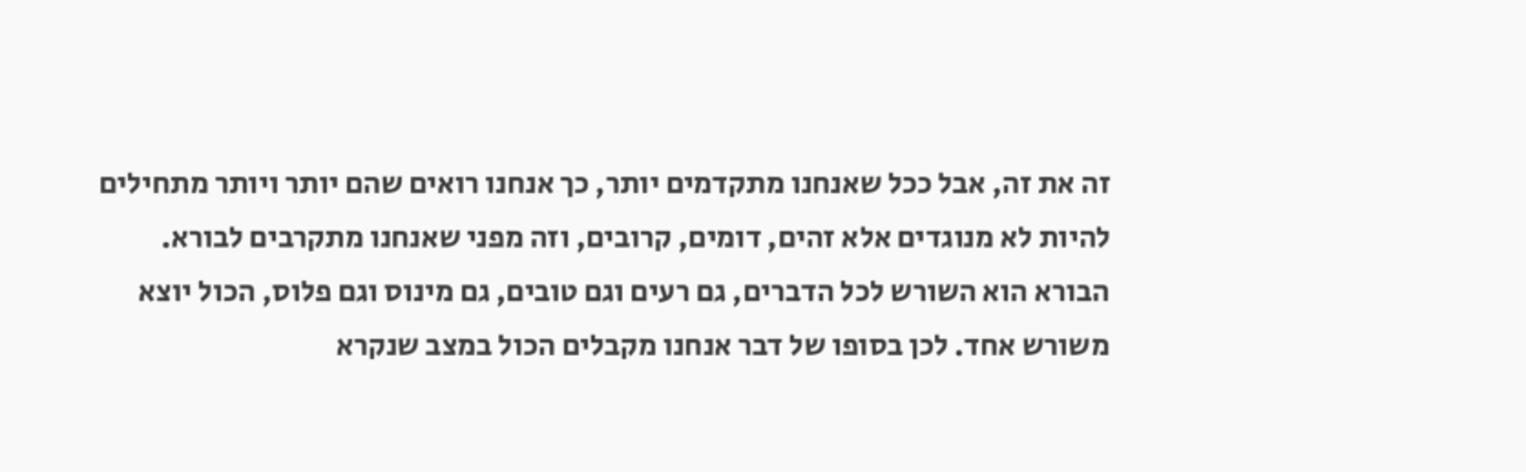זה את זה, אבל ככל שאנחנו מתקדמים יותר, כך אנחנו רואים שהם יותר ויותר מתחילים להיות לא מנוגדים אלא זהים, דומים, קרובים, וזה מפני שאנחנו מתקרבים לבורא.
הבורא הוא השורש לכל הדברים, גם רעים וגם טובים, גם מינוס וגם פלוס, הכול יוצא משורש אחד. לכן בסופו של דבר אנחנו מקבלים הכול במצב שנקרא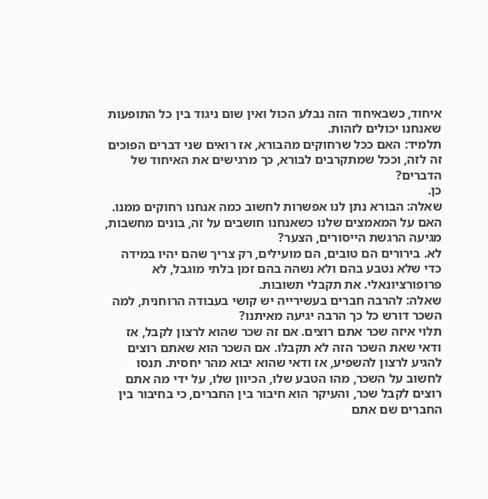איחוד, כשבאיחוד הזה נבלע הכול ואין שום ניגוד בין כל התופעות שאנחנו יכולים לזהות.
תלמיד: האם ככל שרחוקים מהבורא, אז רואים שני דברים הפוכים זה לזה, וככל שמתקרבים לבורא, כך מרגישים את האיחוד של הדברים?
כן.
שאלה: הבורא נתן לנו אפשרות לחשוב כמה אנחנו רחוקים ממנו. האם על המאמצים שלנו כשאנחנו חושבים על זה, בונים מחשבות, מגיעה הרגשת הייסורים, הצער?
לא. בירורים הם טובים, הם מועילים, רק צריך שהם יהיו במידה כדי שלא נטבע בהם ולא נשהה בהם זמן בלתי מוגבל, לא פרופורציונאלי. את תקבלי תשובות.
שאלה: להרבה חברים בעשירייה יש קושי בעבודה הרוחנית, למה השכר דורש כל כך הרבה יגיעה מאיתנו?
תלוי איזה שכר אתם רוצים. אם זה שכר שהוא לרצון לקבל, אז ודאי שאת השכר הזה לא תקבלו. אם השכר הוא שאתם רוצים להגיע לרצון להשפיע, אז ודאי שהוא יבוא מהר יחסית. תנסו לחשוב על השכר, מהו הטבע שלו, הכיוון שלו, על ידי מה אתם רוצים לקבל שכר, והעיקר הוא חיבור בין החברים, כי בחיבור בין החברים שם אתם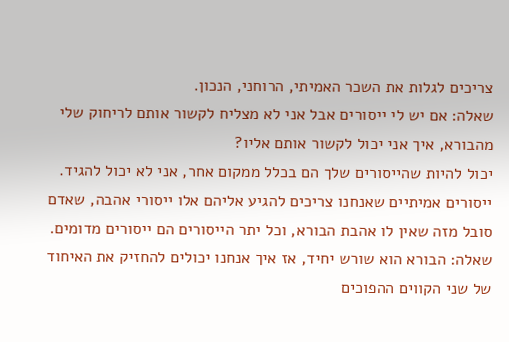צריכים לגלות את השכר האמיתי, הרוחני, הנכון.
שאלה: אם יש לי ייסורים אבל אני לא מצליח לקשור אותם לריחוק שלי מהבורא, איך אני יכול לקשור אותם אליו?
יכול להיות שהייסורים שלך הם בכלל ממקום אחר, אני לא יכול להגיד. ייסורים אמיתיים שאנחנו צריכים להגיע אליהם אלו ייסורי אהבה, שאדם סובל מזה שאין לו אהבת הבורא, וכל יתר הייסורים הם ייסורים מדומים.
שאלה: הבורא הוא שורש יחיד, אז איך אנחנו יכולים להחזיק את האיחוד של שני הקווים ההפוכים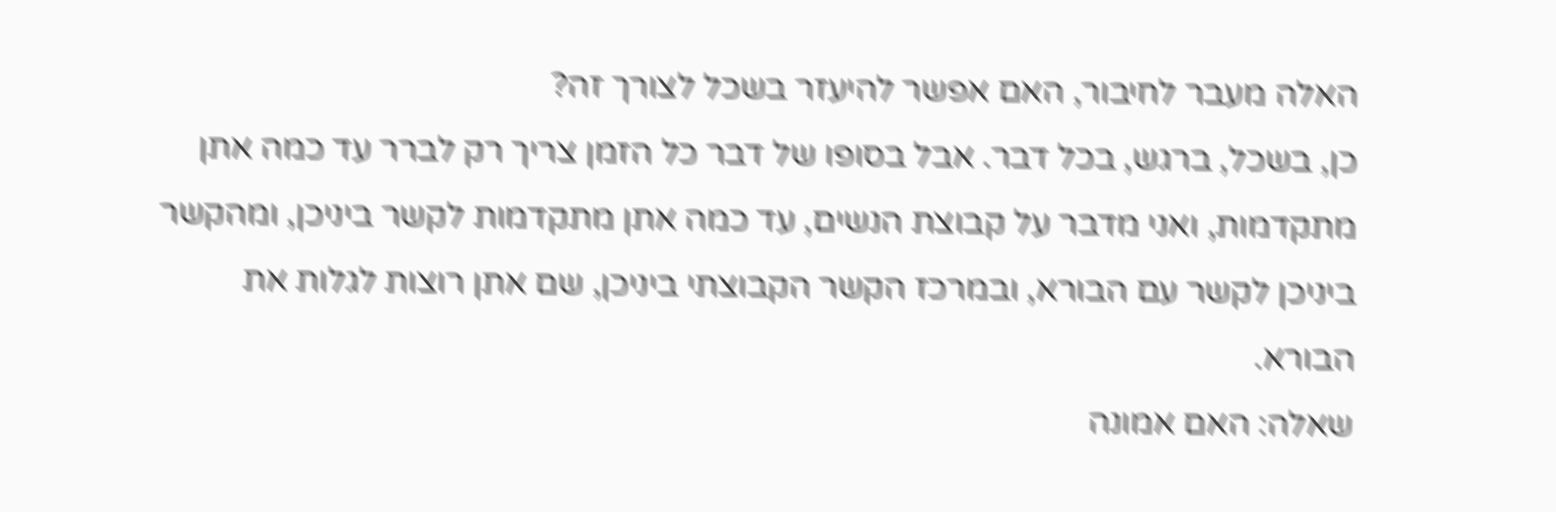האלה מעבר לחיבור, האם אפשר להיעזר בשכל לצורך זה?
כן, בשכל, ברגש, בכל דבר. אבל בסופו של דבר כל הזמן צריך רק לברר עד כמה אתן מתקדמות, ואני מדבר על קבוצת הנשים, עד כמה אתן מתקדמות לקשר ביניכן, ומהקשר ביניכן לקשר עם הבורא, ובמרכז הקשר הקבוצתי ביניכן, שם אתן רוצות לגלות את הבורא.
שאלה: האם אמונה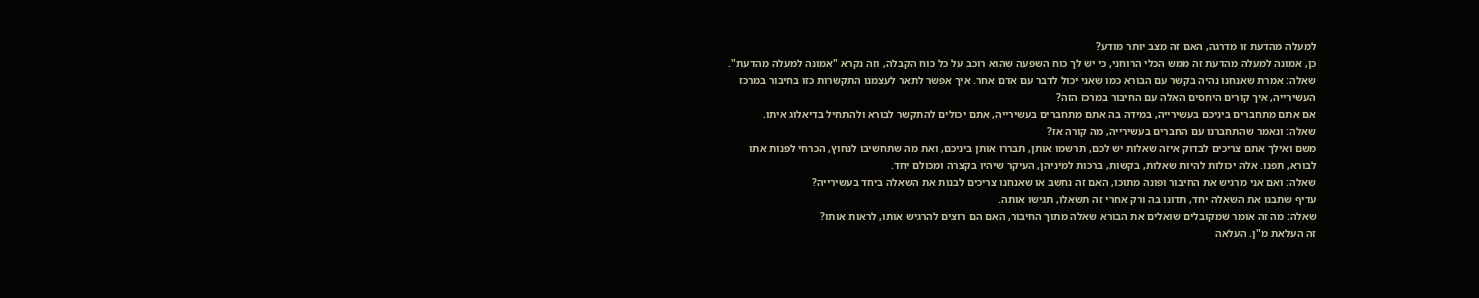למעלה מהדעת זו מדרגה, האם זה מצב יותר מודע?
כן, אמונה למעלה מהדעת זה ממש הכלי הרוחני, כי יש לך כוח השפעה שהוא רוכב על כל כוח הקבלה, וזה נקרא "אמונה למעלה מהדעת".
שאלה: אמרת שאנחנו נהיה בקשר עם הבורא כמו שאני יכול לדבר עם אדם אחר. איך אפשר לתאר לעצמנו התקשרות כזו בחיבור במרכז העשירייה, איך קורים היחסים האלה עם החיבור במרכז הזה?
אם אתם מתחברים ביניכם בעשירייה, במידה בה אתם מתחברים בעשירייה, אתם יכולים להתקשר לבורא ולהתחיל בדיאלוג איתו.
שאלה: ונאמר שהתחברנו עם החברים בעשירייה, מה קורה אז?
משם ואילך אתם צריכים לבדוק איזה שאלות יש לכם, תרשמו אותן, תבררו אותן ביניכם, ואת מה שתחשיבו לנחוץ, הכרחי לפנות אתו לבורא, תפנו. אלה יכולות להיות שאלות, בקשות, ברכות למיניהן, העיקר שיהיו בקצרה ומכולם יחד.
שאלה: ואם אני מרגיש את החיבור ופונה מתוכו, האם זה נחשב או שאנחנו צריכים לבנות את השאלה ביחד בעשירייה?
עדיף שתבנו את השאלה יחד, תדונו בה ורק אחרי זה תשאלו, תגישו אותה.
שאלה: מה זה אומר שמקובלים שואלים את הבורא שאלה מתוך החיבור, האם הם רוצים להרגיש אותו, לראות אותו?
זה העלאת מ"ן. העלאה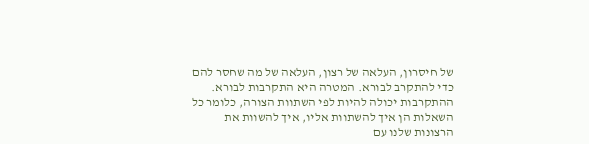של חיסרון, העלאה של רצון, העלאה של מה שחסר להם כדי להתקרב לבורא. המטרה היא התקרבות לבורא. ההתקרבות יכולה להיות לפי השתוות הצורה, כלומר כל השאלות הן איך להשתוות אליו, איך להשוות את הרצונות שלנו עם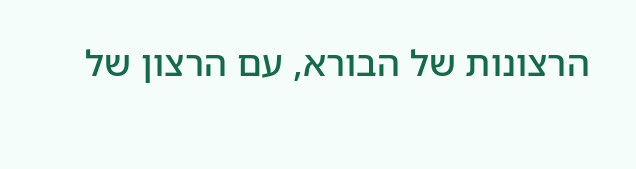הרצונות של הבורא, עם הרצון של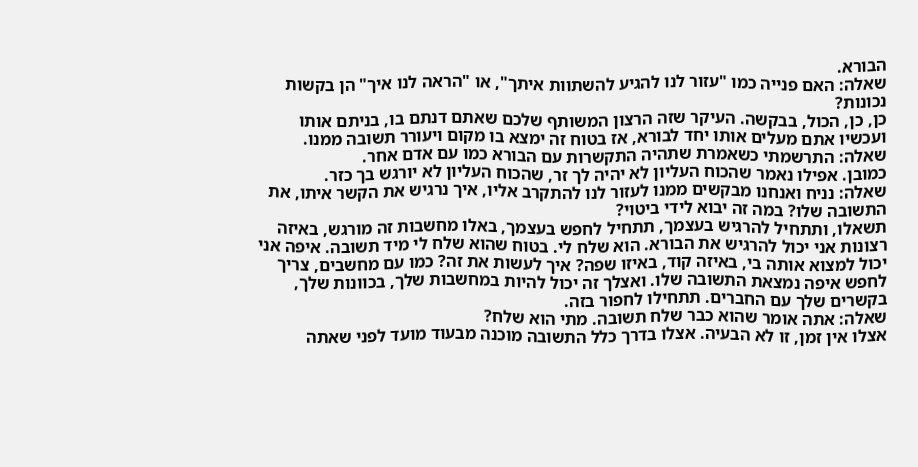הבורא.
שאלה: האם פנייה כמו "עזור לנו להגיע להשתוות איתך", או "הראה לנו איך" הן בקשות נכונות?
כן, כן, הכול, בבקשה. העיקר שזה הרצון המשותף שלכם שאתם דנתם בו, בניתם אותו ועכשיו אתם מעלים אותו יחד לבורא, אז בטוח זה ימצא בו מקום ויעורר תשובה ממנו.
שאלה: התרשמתי כשאמרת שתהיה התקשרות עם הבורא כמו עם אדם אחר.
כמובן. אפילו נאמר שהכוח העליון לא יהיה לך זר, שהכוח העליון לא יורגש בך כזר.
שאלה: נניח ואנחנו מבקשים ממנו לעזור לנו להתקרב אליו, איך נרגיש את הקשר איתו, את התשובה שלו? במה זה יבוא לידי ביטוי?
תשאלו, ותתחיל להרגיש בעצמך, תתחיל לחפש בעצמך, באלו מחשבות זה מורגש, באיזה רצונות אני יכול להרגיש את הבורא. הוא שלח לי. בטוח שהוא שלח לי מיד תשובה. איפה אני יכול למצוא אותה בי, באיזה קוד, באיזו שפה? איך לעשות את זה? כמו עם מחשבים, צריך לחפש איפה נמצאת התשובה שלו. ואצלך זה יכול להיות במחשבות שלך, בכוונות שלך, בקשרים שלך עם החברים. תתחילו לחפור בזה.
שאלה: אתה אומר שהוא כבר שלח תשובה. מתי הוא שלח?
אצלו אין זמן, זו לא הבעיה. אצלו בדרך כלל התשובה מוכנה מבעוד מועד לפני שאתה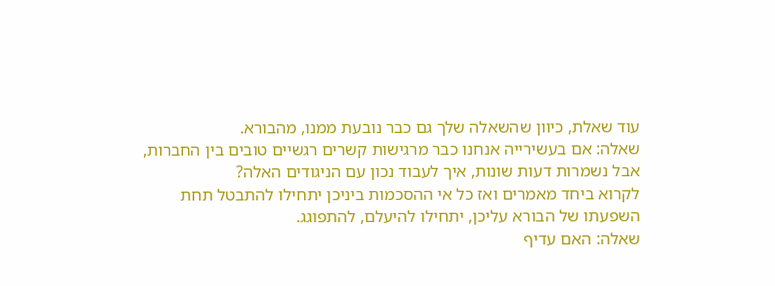עוד שאלת, כיוון שהשאלה שלך גם כבר נובעת ממנו, מהבורא.
שאלה: אם בעשירייה אנחנו כבר מרגישות קשרים רגשיים טובים בין החברות, אבל נשמרות דעות שונות, איך לעבוד נכון עם הניגודים האלה?
לקרוא ביחד מאמרים ואז כל אי ההסכמות ביניכן יתחילו להתבטל תחת השפעתו של הבורא עליכן, יתחילו להיעלם, להתפוגג.
שאלה: האם עדיף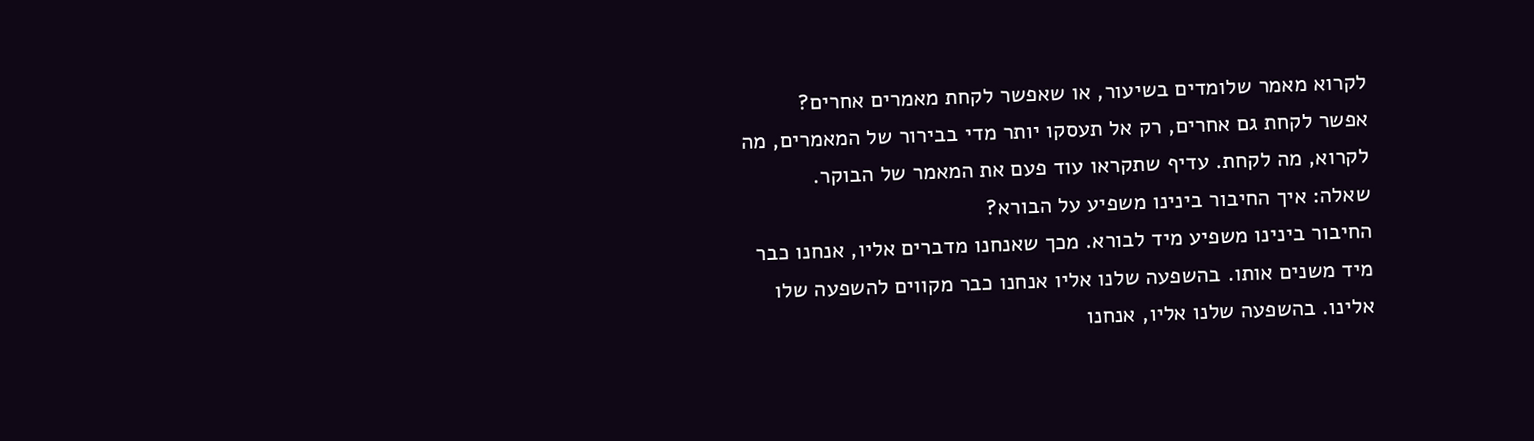לקרוא מאמר שלומדים בשיעור, או שאפשר לקחת מאמרים אחרים?
אפשר לקחת גם אחרים, רק אל תעסקו יותר מדי בבירור של המאמרים, מה לקרוא, מה לקחת. עדיף שתקראו עוד פעם את המאמר של הבוקר.
שאלה: איך החיבור בינינו משפיע על הבורא?
החיבור בינינו משפיע מיד לבורא. מכך שאנחנו מדברים אליו, אנחנו כבר מיד משנים אותו. בהשפעה שלנו אליו אנחנו כבר מקווים להשפעה שלו אלינו. בהשפעה שלנו אליו, אנחנו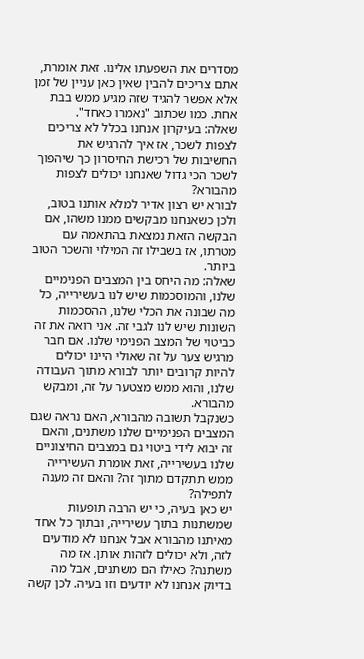מסדרים את השפעתו אלינו. זאת אומרת, אתם צריכים להבין שאין כאן עניין של זמן אלא אפשר להגיד שזה מגיע ממש בבת אחת. כמו שכתוב "נאמרו כאחד".
שאלה: בעיקרון אנחנו בכלל לא צריכים לצפות לשכר, אז איך להרגיש את החשיבות של רכישת החיסרון כך שיהפוך לשכר הכי גדול שאנחנו יכולים לצפות מהבורא?
לבורא יש רצון אדיר למלא אותנו בטוב, ולכן כשאנחנו מבקשים ממנו משהו, אם הבקשה הזאת נמצאת בהתאמה עם מטרתו, אז בשבילו זה המילוי והשכר הטוב ביותר.
שאלה: מה היחס בין המצבים הפנימיים שלנו, והמוסכמות שיש לנו בעשירייה, כל מה שבונה את הכלי שלנו, ההסכמות השונות שיש לנו לגבי זה. אני רואה את זה כביטוי של המצב הפנימי שלנו. אם חבר מרגיש צער על זה שאולי היינו יכולים להיות קרובים יותר לבורא מתוך העבודה שלנו, והוא ממש מצטער על זה, ומבקש מהבורא.
כשנקבל תשובה מהבורא, האם נראה שגם המצבים הפנימיים שלנו משתנים, והאם זה יבוא לידי ביטוי גם במצבים החיצוניים שלנו בעשירייה, זאת אומרת העשירייה ממש תתקדם מתוך זה? והאם זה מענה לתפילה?
יש כאן בעיה, כי יש הרבה תופעות שמשתנות בתוך עשירייה, ובתוך כל אחד מאיתנו מהבורא אבל אנחנו לא מודעים לזה, ולא יכולים לזהות אותן. אז מה משתנה? כאילו הם משתנים, אבל מה בדיוק אנחנו לא יודעים וזו בעיה. לכן קשה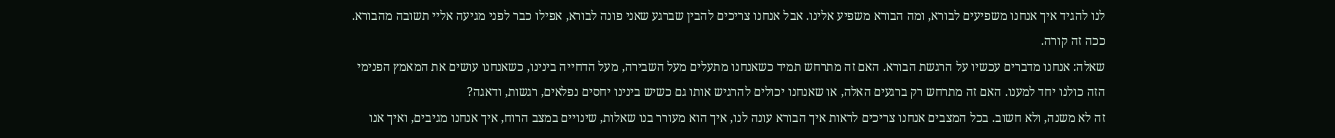לנו להגיד איך אנחנו משפיעים לבורא, ומה הבורא משפיע אלינו. אבל אנחנו צריכים להבין שברגע שאני פונה לבורא, אפילו כבר לפני מגיעה אליי תשובה מהבורא. ככה זה קורה.
שאלה: אנחנו מדברים עכשיו על הרגשת הבורא. האם זה מתרחש תמיד כשאנחנו מתעלים מעל השבירה, מעל הדחייה בינינו, כשאנחנו עושים את המאמץ הפנימי הזה כולנו יחד למענו. האם זה מתרחש רק ברגעים האלה, או שאנחנו יכולים להרגיש אותו גם כשיש בינינו יחסים נפלאים, רגשות, ודאגה?
זה לא משנה, ולא חשוב. בכל המצבים אנחנו צריכים לראות איך הבורא עונה לנו, איך הוא מעורר בנו שאלות, שינויים במצב הרוח, איך אנחנו מגיבים, ואיך אנו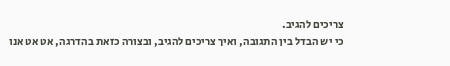צריכים להגיב.
כי יש הבדל בין התגובה, ואיך צריכים להגיב, ובצורה כזאת בהדרגה, אט אט אנו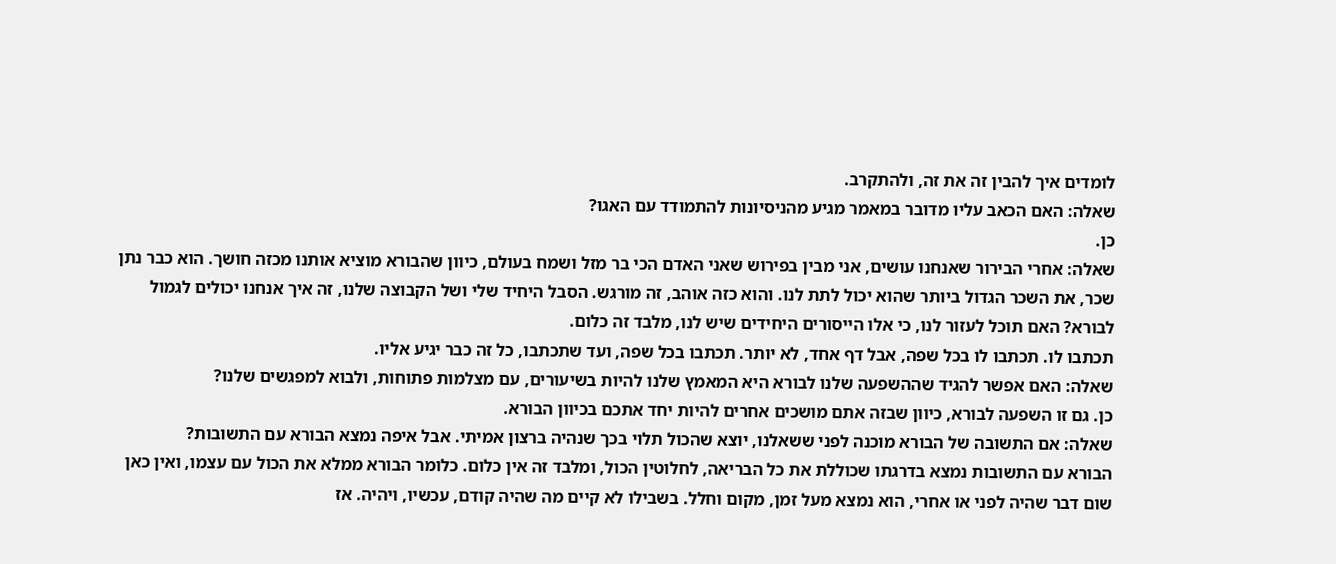לומדים איך להבין זה את זה, ולהתקרב.
שאלה: האם הכאב עליו מדובר במאמר מגיע מהניסיונות להתמודד עם האגו?
כן.
שאלה: אחרי הבירור שאנחנו עושים, אני מבין בפירוש שאני האדם הכי בר מזל ושמח בעולם, כיוון שהבורא מוציא אותנו מכזה חושך. הוא כבר נתן שכר, את השכר הגדול ביותר שהוא יכול לתת לנו. והוא כזה אוהב, זה מורגש. הסבל היחיד שלי ושל הקבוצה שלנו, זה איך אנחנו יכולים לגמול לבורא? האם תוכל לעזור לנו, כי אלו הייסורים היחידים שיש לנו, מלבד זה כלום.
תכתבו לו. תכתבו לו בכל שפה, אבל דף אחד, לא יותר. תכתבו בכל שפה, ועד שתכתבו, כל זה כבר יגיע אליו.
שאלה: האם אפשר להגיד שההשפעה שלנו לבורא היא המאמץ שלנו להיות בשיעורים, עם מצלמות פתוחות, ולבוא למפגשים שלנו?
כן. גם זו השפעה לבורא, כיוון שבזה אתם מושכים אחרים להיות יחד אתכם בכיוון הבורא.
שאלה: אם התשובה של הבורא מוכנה לפני ששאלנו, יוצא שהכול תלוי בכך שנהיה ברצון אמיתי. אבל איפה נמצא הבורא עם התשובות?
הבורא עם התשובות נמצא בדרגתו שכוללת את כל הבריאה, לחלוטין הכול, ומלבד זה אין כלום. כלומר הבורא ממלא את הכול עם עצמו, ואין כאן שום דבר שהיה לפני או אחרי, הוא נמצא מעל זמן, מקום וחלל. בשבילו לא קיים מה שהיה קודם, עכשיו, ויהיה. אז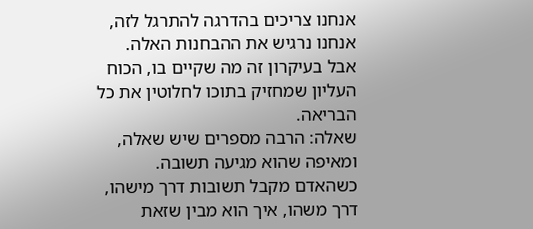אנחנו צריכים בהדרגה להתרגל לזה, אנחנו נרגיש את ההבחנות האלה. אבל בעיקרון זה מה שקיים בו, הכוח העליון שמחזיק בתוכו לחלוטין את כל הבריאה.
שאלה: הרבה מספרים שיש שאלה, ומאיפה שהוא מגיעה תשובה. כשהאדם מקבל תשובות דרך מישהו, דרך משהו, איך הוא מבין שזאת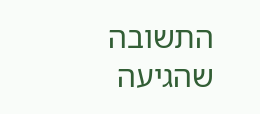התשובה שהגיעה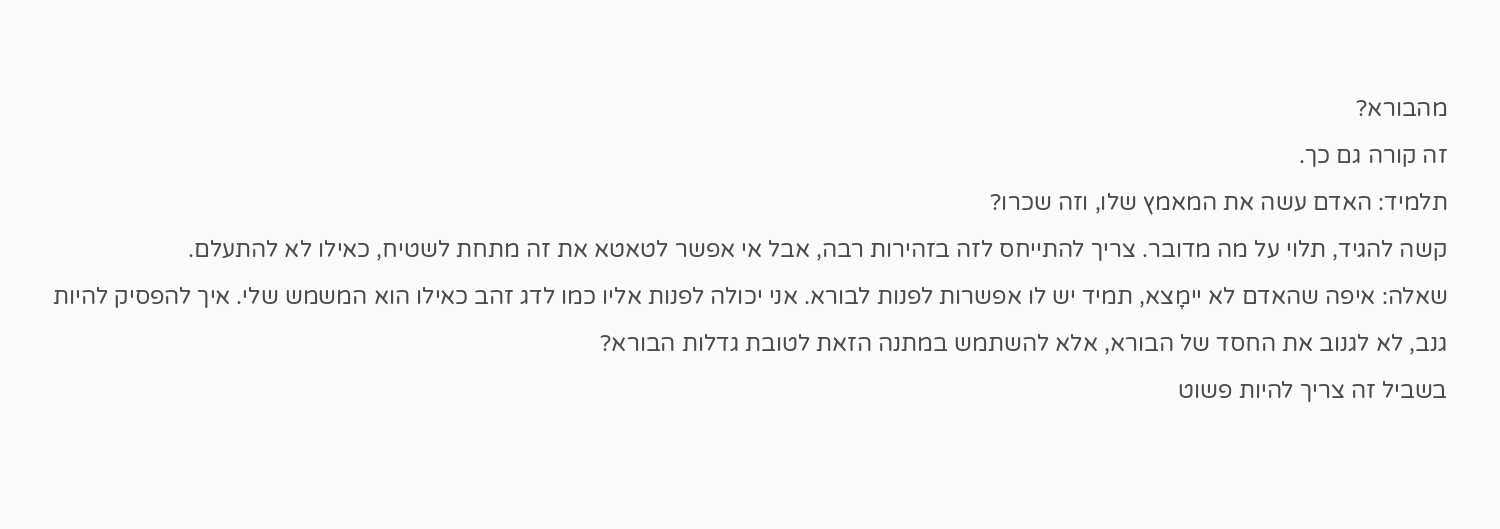מהבורא?
זה קורה גם כך.
תלמיד: האדם עשה את המאמץ שלו, וזה שכרו?
קשה להגיד, תלוי על מה מדובר. צריך להתייחס לזה בזהירות רבה, אבל אי אפשר לטאטא את זה מתחת לשטיח, כאילו לא להתעלם.
שאלה: איפה שהאדם לא יימָצא, תמיד יש לו אפשרות לפנות לבורא. אני יכולה לפנות אליו כמו לדג זהב כאילו הוא המשמש שלי. איך להפסיק להיות גנב, לא לגנוב את החסד של הבורא, אלא להשתמש במתנה הזאת לטובת גדלות הבורא?
בשביל זה צריך להיות פשוט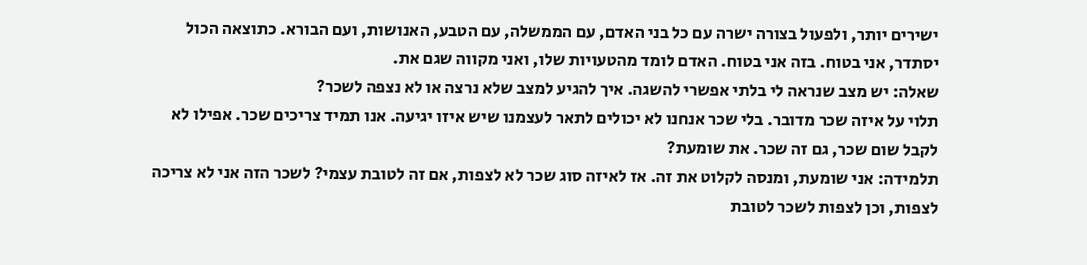ישירים יותר, ולפעול בצורה ישרה עם כל בני האדם, עם הממשלה, עם הטבע, האנושות, ועם הבורא. כתוצאה הכול יסתדר, אני בטוח. בזה אני בטוח. האדם לומד מהטעויות שלו, ואני מקווה שגם את.
שאלה: יש מצב שנראה לי בלתי אפשרי להשגה. איך להגיע למצב שלא נרצה או לא נצפה לשכר?
תלוי על איזה שכר מדובר. בלי שכר אנחנו לא יכולים לתאר לעצמנו שיש איזו יגיעה. אנו תמיד צריכים שכר. אפילו לא לקבל שום שכר, גם זה שכר. את שומעת?
תלמידה: אני שומעת, ומנסה לקלוט את זה. אז לאיזה סוג שכר לא לצפות, אם זה לטובת עצמי? לשכר הזה אני לא צריכה לצפות, וכן לצפות לשכר לטובת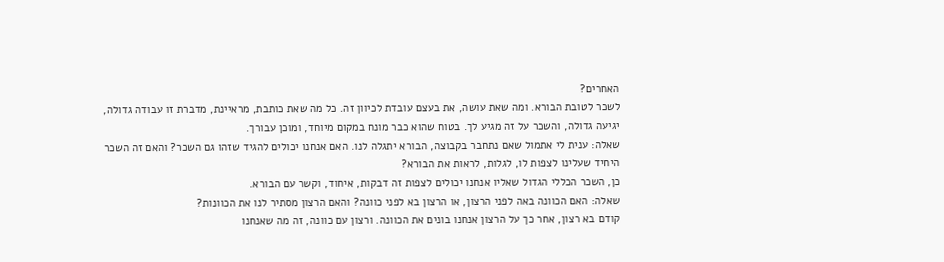האחרים?
לשכר לטובת הבורא. ומה שאת עושה, את בעצם עובדת לכיוון זה. כל מה שאת כותבת, מראיינת, מדברת זו עבודה גדולה, יגיעה גדולה, והשכר על זה מגיע לך. בטוח שהוא כבר מונח במקום מיוחד, ומוכן עבורך.
שאלה: ענית לי אתמול שאם נתחבר בקבוצה, הבורא יתגלה לנו. האם אנחנו יכולים להגיד שזהו גם השכר? והאם זה השכר היחיד שעלינו לצפות לו, לגלות, לראות את הבורא?
כן, השכר הכללי הגדול שאליו אנחנו יכולים לצפות זה דבקות, איחוד, וקשר עם הבורא.
שאלה: האם הכוונה באה לפני הרצון, או הרצון בא לפני כוונה? והאם הרצון מסתיר לנו את הכוונות?
קודם בא רצון, אחר כך על הרצון אנחנו בונים את הכוונה. ורצון עם כוונה, זה מה שאנחנו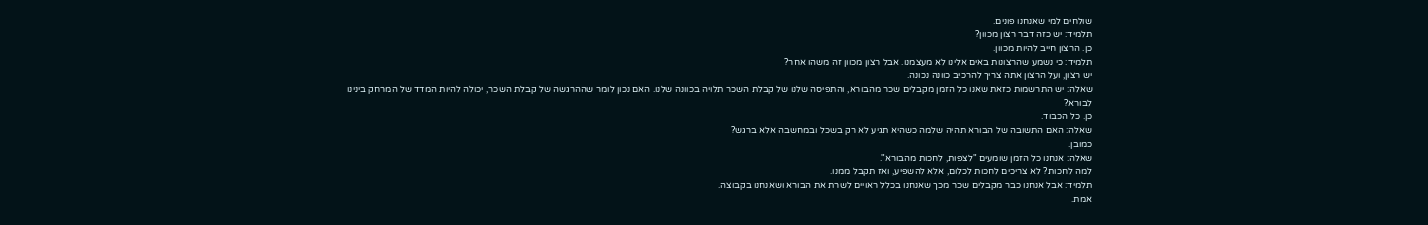שולחים למי שאנחנו פונים.
תלמיד: יש כזה דבר רצון מכוון?
כן. הרצון חייב להיות מכוון.
תלמיד: כי נשמע שהרצונות באים אלינו לא מעצמנו. אבל רצון מכוון זה משהו אחר?
יש רצון, ועל הרצון אתה צריך להרכיב כוונה נכונה.
שאלה: יש התרשמות כזאת שאנו כל הזמן מקבלים שכר מהבורא, והתפיסה שלנו של קבלת השכר תלויה בכוונה שלנו. האם נכון לומר שההרגשה של קבלת השכר, יכולה להיות המדד של המרחק בינינו לבורא?
כן. כל הכבוד.
שאלה: האם התשובה של הבורא תהיה שלמה כשהיא תגיע לא רק בשכל ובמחשבה אלא ברגש?
כמובן.
שאלה: אנחנו כל הזמן שומעים "לצפות, לחכות מהבורא".
למה לחכות? לא צריכים לחכות לכלום, אלא להשפיע, ואז תקבל ממנו.
תלמיד: אבל אנחנו כבר מקבלים שכר מכך שאנחנו בכלל ראויים לשרת את הבורא ושאנחנו בקבוצה.
אמת.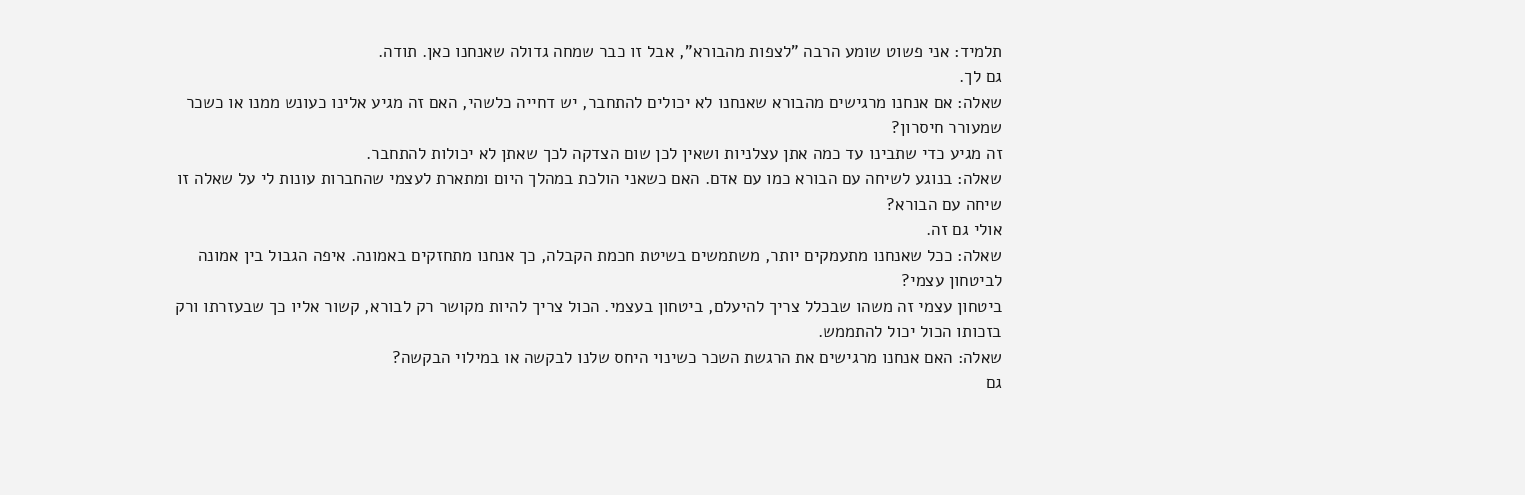תלמיד: אני פשוט שומע הרבה "לצפות מהבורא", אבל זו כבר שמחה גדולה שאנחנו כאן. תודה.
גם לך.
שאלה: אם אנחנו מרגישים מהבורא שאנחנו לא יכולים להתחבר, יש דחייה כלשהי, האם זה מגיע אלינו כעונש ממנו או כשכר שמעורר חיסרון?
זה מגיע כדי שתבינו עד כמה אתן עצלניות ושאין לכן שום הצדקה לכך שאתן לא יכולות להתחבר.
שאלה: בנוגע לשיחה עם הבורא כמו עם אדם. האם כשאני הולכת במהלך היום ומתארת לעצמי שהחברות עונות לי על שאלה זו שיחה עם הבורא?
אולי גם זה.
שאלה: ככל שאנחנו מתעמקים יותר, משתמשים בשיטת חכמת הקבלה, כך אנחנו מתחזקים באמונה. איפה הגבול בין אמונה לביטחון עצמי?
ביטחון עצמי זה משהו שבכלל צריך להיעלם, ביטחון בעצמי. הכול צריך להיות מקושר רק לבורא, קשור אליו כך שבעזרתו ורק בזכותו הכול יכול להתממש.
שאלה: האם אנחנו מרגישים את הרגשת השכר כשינוי היחס שלנו לבקשה או במילוי הבקשה?
גם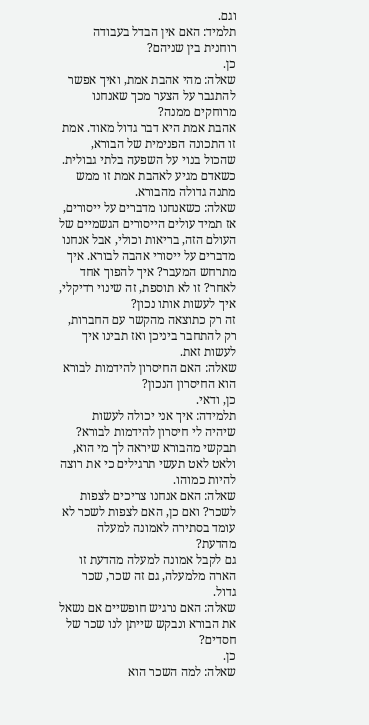וגם.
תלמיד: האם אין הבדל בעבודה רוחנית בין שניהם?
כן.
שאלה: מהי אהבת אמת, ואיך אפשר להתגבר על הצער מכך שאנחנו מרוחקים ממנה?
אהבת אמת היא דבר גדול מאוד. אמת זו התכונה הפנימית של הבורא, שהכול בנוי על השפעה בלתי גבולית. כשאדם מגיע לאהבת אמת זו ממש מתנה גדולה מהבורא.
שאלה: כשאנחנו מדברים על ייסורים, אז תמיד עולים הייסורים הגשמיים של העולם הזה, בריאות וכולי, אבל אנחנו מדברים על ייסורי אהבה לבורא. איך מתרחש המעבר? איך להפוך אחד לאחר? זו לא תוספת, זה שינוי רדיקלי, איך לעשות אותו נכון?
זה רק כתוצאה מהקשר עם החברות, רק להתחבר ביניכן ואז תבינו איך לעשות זאת.
שאלה: האם החיסרון להידמות לבורא הוא החיסרון הנכון?
כן, ודאי.
תלמידה: איך אני יכולה לעשות שיהיה לי חיסרון להידמות לבורא?
תבקשי מהבורא שיראה לך מי הוא, ולאט לאט תעשי תרגילים כי את רוצה להיות כמוהו.
שאלה: האם אנחנו צריכים לצפות לשכר? ואם כן, האם לצפות לשכר לא עומד בסתירה לאמונה למעלה מהדעת?
גם לקבל אמונה למעלה מהדעת זו הארה מלמעלה, גם זה שכר, שכר גדול.
שאלה: האם נרגיש חופשיים אם נשאל את הבורא ונבקש שייתן לנו שכר של חסדים?
כן.
שאלה: למה השכר הוא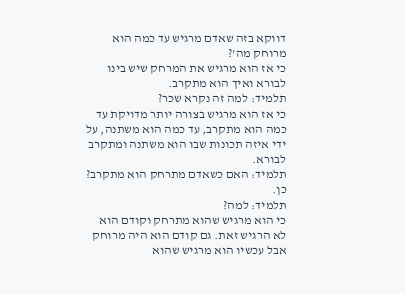דווקא בזה שאדם מרגיש עד כמה הוא מרוחק מה'?
כי אז הוא מרגיש את המרחק שיש בינו לבורא ואיך הוא מתקרב.
תלמיד: למה זה נקרא שכר?
כי אז הוא מרגיש בצורה יותר מדויקת עד כמה הוא מתקרב, עד כמה הוא משתנה, על ידי איזה תכונות שבו הוא משתנה ומתקרב לבורא.
תלמיד: האם כשאדם מתרחק הוא מתקרב?
כן.
תלמיד: למה?
כי הוא מרגיש שהוא מתרחק וקודם הוא לא הרגיש זאת. גם קודם הוא היה מרוחק אבל עכשיו הוא מרגיש שהוא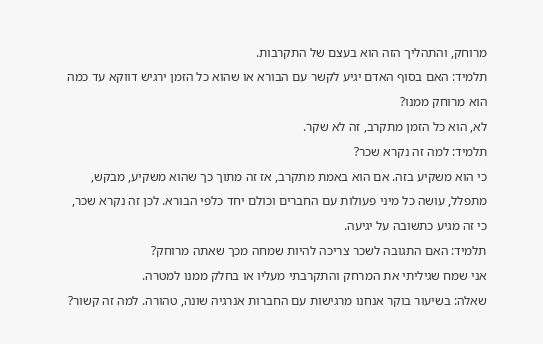מרוחק, והתהליך הזה הוא בעצם של התקרבות.
תלמיד: האם בסוף האדם יגיע לקשר עם הבורא או שהוא כל הזמן ירגיש דווקא עד כמה הוא מרוחק ממנו?
לא, הוא כל הזמן מתקרב, זה לא שקר.
תלמיד: למה זה נקרא שכר?
כי הוא משקיע בזה. אם הוא באמת מתקרב, אז זה מתוך כך שהוא משקיע, מבקש, מתפלל, עושה כל מיני פעולות עם החברים וכולם יחד כלפי הבורא. לכן זה נקרא שכר, כי זה מגיע כתשובה על יגיעה.
תלמיד: האם התגובה לשכר צריכה להיות שמחה מכך שאתה מרוחק?
אני שמח שגיליתי את המרחק והתקרבתי מעליו או בחלק ממנו למטרה.
שאלה: בשיעור בוקר אנחנו מרגישות עם החברות אנרגיה שונה, טהורה. למה זה קשור?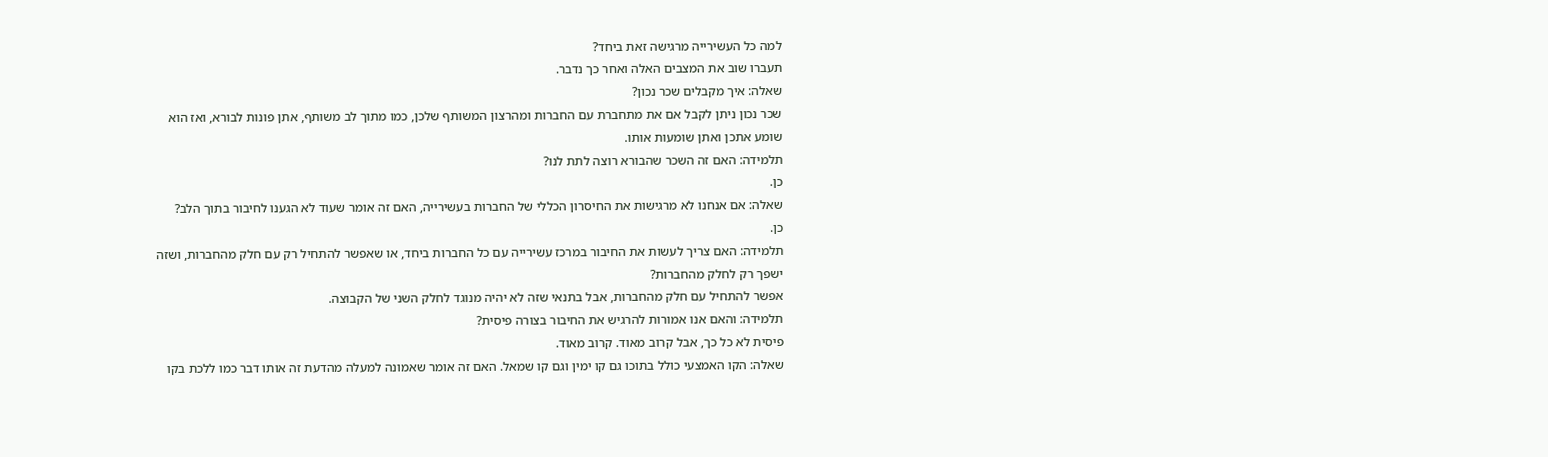למה כל העשירייה מרגישה זאת ביחד?
תעברו שוב את המצבים האלה ואחר כך נדבר.
שאלה: איך מקבלים שכר נכון?
שכר נכון ניתן לקבל אם את מתחברת עם החברות ומהרצון המשותף שלכן, כמו מתוך לב משותף, אתן פונות לבורא, ואז הוא שומע אתכן ואתן שומעות אותו.
תלמידה: האם זה השכר שהבורא רוצה לתת לנו?
כן.
שאלה: אם אנחנו לא מרגישות את החיסרון הכללי של החברות בעשירייה, האם זה אומר שעוד לא הגענו לחיבור בתוך הלב?
כן.
תלמידה: האם צריך לעשות את החיבור במרכז עשירייה עם כל החברות ביחד, או שאפשר להתחיל רק עם חלק מהחברות, ושזה ישפך רק לחלק מהחברות?
אפשר להתחיל עם חלק מהחברות, אבל בתנאי שזה לא יהיה מנוגד לחלק השני של הקבוצה.
תלמידה: והאם אנו אמורות להרגיש את החיבור בצורה פיסית?
פיסית לא כל כך, אבל קרוב מאוד. קרוב מאוד.
שאלה: הקו האמצעי כולל בתוכו גם קו ימין וגם קו שמאל. האם זה אומר שאמונה למעלה מהדעת זה אותו דבר כמו ללכת בקו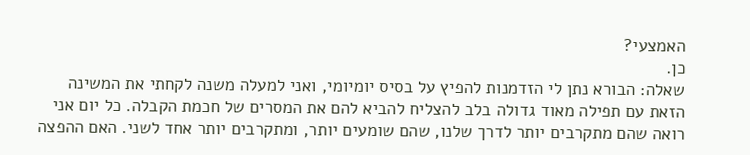האמצעי?
כן.
שאלה: הבורא נתן לי הזדמנות להפיץ על בסיס יומיומי, ואני למעלה משנה לקחתי את המשינה הזאת עם תפילה מאוד גדולה בלב להצליח להביא להם את המסרים של חכמת הקבלה. כל יום אני רואה שהם מתקרבים יותר לדרך שלנו, שהם שומעים יותר, ומתקרבים יותר אחד לשני. האם ההפצה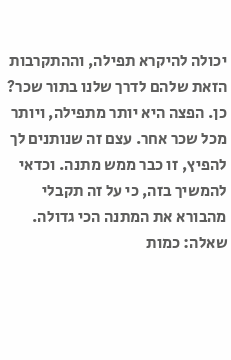יכולה להיקרא תפילה, וההתקרבות הזאת שלהם לדרך שלנו בתור שכר?
כן. הפצה היא יותר מתפילה, ויותר מכל שכר אחר. עצם זה שנותנים לך להפיץ, זו כבר ממש מתנה. וכדאי להמשיך בזה, כי על זה תקבלי מהבורא את המתנה הכי גדולה.
שאלה: כמות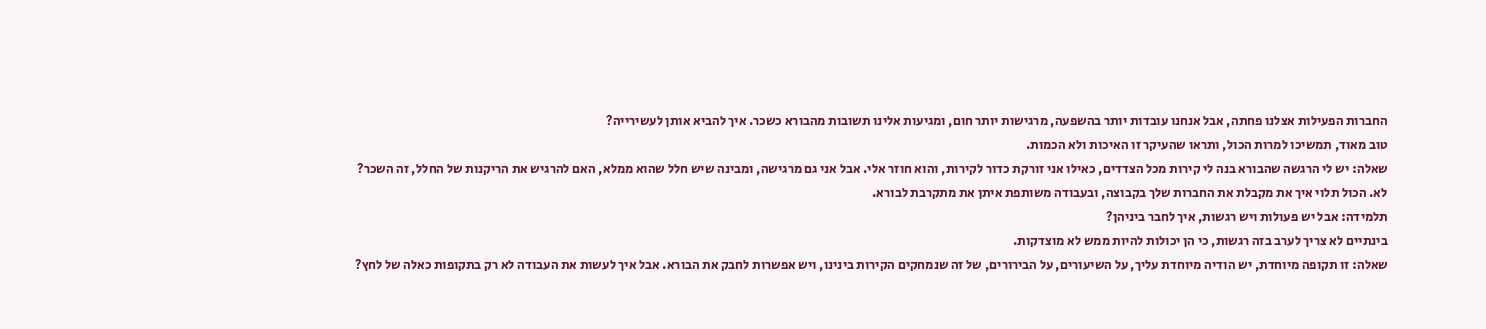החברות הפעילות אצלנו פחתה, אבל אנחנו עובדות יותר בהשפעה, מרגישות יותר חום, ומגיעות אלינו תשובות מהבורא כשכר. איך להביא אותן לעשירייה?
טוב מאוד, תמשיכו למרות הכול, ותראו שהעיקר זו האיכות ולא הכמות.
שאלה: יש לי הרגשה שהבורא בנה לי קירות מכל הצדדים, כאילו אני זורקת כדור לקירות, והוא חוזר אלי. אבל אני גם מרגישה, ומבינה שיש חלל שהוא ממלא, האם להרגיש את הריקנות של החלל, זה השכר?
לא. הכול תלוי איך את מקבלת את החברות שלך בקבוצה, ובעבודה משותפת איתן את מתקרבת לבורא.
תלמידה: אבל יש פעולות ויש רגשות, איך לחבר ביניהן?
בינתיים לא צריך לערב בזה רגשות, כי הן יכולות להיות ממש לא מוצדקות.
שאלה: זו תקופה מיוחדת, יש הודיה מיוחדת עליך, על השיעורים, על הבירורים, של זה שנמחקים הקירות בינינו, ויש אפשרות לחבק את הבורא. אבל איך לעשות את העבודה לא רק בתקופות כאלה של לחץ?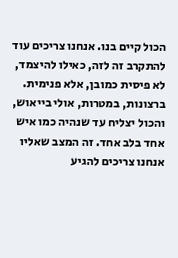הכול קיים בנו. אנחנו צריכים עוד להתקרב זה לזה, כאילו להיצמד, לא פיסית כמובן, אלא פנימית. ברצונות, במטרות, אולי בייאוש, והכול יצליח עד שנהיה כמו איש אחד בלב אחד. זה המצב שאליו אנחנו צריכים להגיע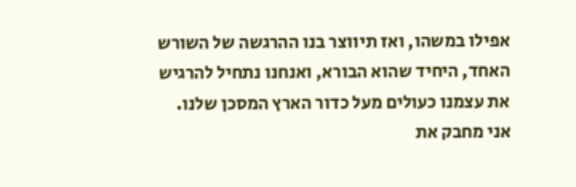אפילו במשהו, ואז תיווצר בנו ההרגשה של השורש האחד, היחיד שהוא הבורא, ואנחנו נתחיל להרגיש את עצמנו כעולים מעל כדור הארץ המסכן שלנו.
אני מחבק את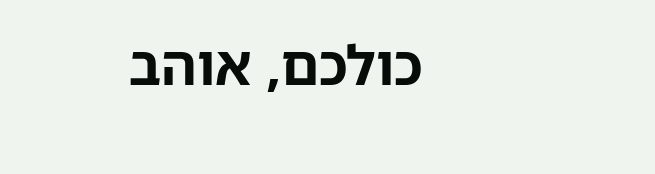כולכם, אוהב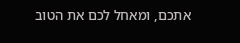אתכם, ומאחל לכם את הטוב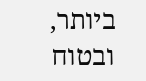ביותר, ובטוח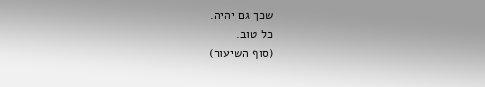שכך גם יהיה.
כל טוב.
(סוף השיעור)